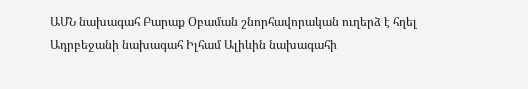ԱՄՆ նախագահ Բարաք Օբաման շնորհավորական ուղերձ է հղել Ադրբեջանի նախագահ Իլհամ Ալիևին նախագահի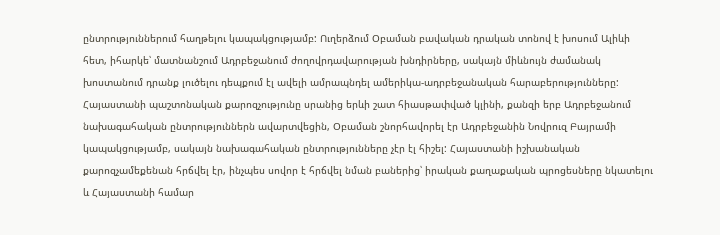ընտրություններում հաղթելու կապակցությամբ: Ուղերձում Օբաման բավական դրական տոնով է խոսում Ալիևի հետ, իհարկե՝ մատնանշում Ադրբեջանում ժողովրդավարության խնդիրները, սակայն միևնույն ժամանակ խոստանում դրանք լուծելու դեպքում էլ ավելի ամրապնդել ամերիկա-ադրբեջանական հարաբերությունները:
Հայաստանի պաշտոնական քարոզչությունը սրանից երևի շատ հիասթափված կլինի, քանզի երբ Ադրբեջանում նախագահական ընտրություններն ավարտվեցին, Օբաման շնորհավորել էր Ադրբեջանին Նովրուզ Բայրամի կապակցությամբ, սակայն նախագահական ընտրությունները չէր էլ հիշել: Հայաստանի իշխանական քարոզչամեքենան հրճվել էր, ինչպես սովոր է հրճվել նման բաներից՝ իրական քաղաքական պրոցեսները նկատելու և Հայաստանի համար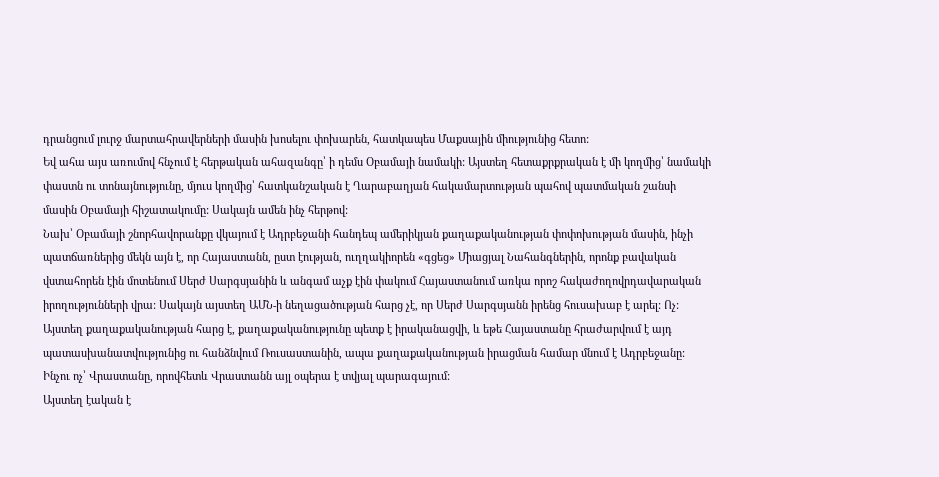դրանցում լուրջ մարտահրավերների մասին խոսելու փոխարեն, հատկապես Մաքսային միությունից հետո:
Եվ ահա այս առումով հնչում է հերթական ահազանգը՝ ի դեմս Օբամայի նամակի: Այստեղ հետաքրքրական է մի կողմից՝ նամակի փաստն ու տոնայնությունը, մյուս կողմից՝ հատկանշական է Ղարաբաղյան հակամարտության պահով պատմական շանսի մասին Օբամայի հիշատակումը: Սակայն ամեն ինչ հերթով:
Նախ՝ Օբամայի շնորհավորանքը վկայում է Ադրբեջանի հանդեպ ամերիկյան քաղաքականության փոփոխության մասին, ինչի պատճառներից մեկն այն է, որ Հայաստանն, ըստ էության, ուղղակիորեն «գցեց» Միացյալ Նահանգներին, որոնք բավական վստահորեն էին մոտենում Սերժ Սարգսյանին և անգամ աչք էին փակում Հայաստանում առկա որոշ հակաժողովրդավարական իրողությունների վրա: Սակայն այստեղ ԱՄՆ-ի նեղացածության հարց չէ, որ Սերժ Սարգսյանն իրենց հուսախաբ է արել: Ոչ: Այստեղ քաղաքականության հարց է, քաղաքականությունը պետք է իրականացվի, և եթե Հայաստանը հրաժարվում է այդ պատասխանատվությունից ու հանձնվում Ռուսաստանին, ապա քաղաքականության իրացման համար մնում է Ադրբեջանը: Ինչու ոչ՝ Վրաստանը, որովհետև Վրաստանն այլ օպերա է տվյալ պարագայում:
Այստեղ էական է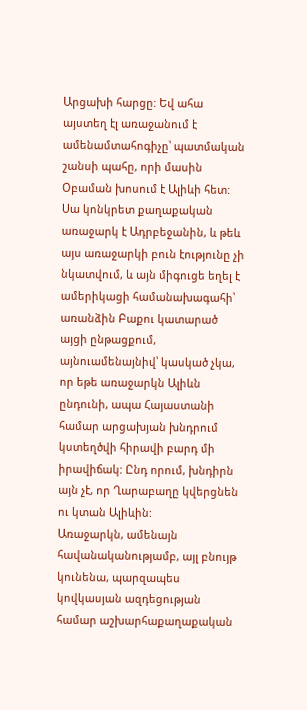Արցախի հարցը: Եվ ահա այստեղ էլ առաջանում է ամենամտահոգիչը՝ պատմական շանսի պահը, որի մասին Օբաման խոսում է Ալիևի հետ: Սա կոնկրետ քաղաքական առաջարկ է Ադրբեջանին, և թեև այս առաջարկի բուն էությունը չի նկատվում, և այն միգուցե եղել է ամերիկացի համանախագահի՝ առանձին Բաքու կատարած այցի ընթացքում, այնուամենայնիվ՝ կասկած չկա, որ եթե առաջարկն Ալիևն ընդունի, ապա Հայաստանի համար արցախյան խնդրում կստեղծվի հիրավի բարդ մի իրավիճակ: Ընդ որում, խնդիրն այն չէ, որ Ղարաբաղը կվերցնեն ու կտան Ալիևին:
Առաջարկն, ամենայն հավանականությամբ, այլ բնույթ կունենա, պարզապես կովկասյան ազդեցության համար աշխարհաքաղաքական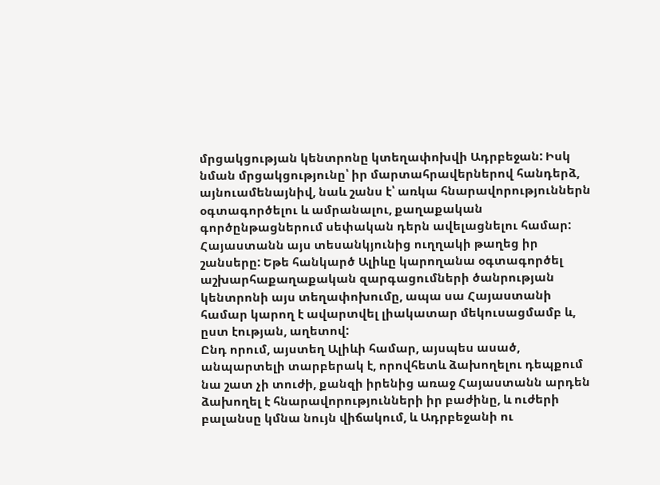մրցակցության կենտրոնը կտեղափոխվի Ադրբեջան: Իսկ նման մրցակցությունը՝ իր մարտահրավերներով հանդերձ, այնուամենայնիվ, նաև շանս է՝ առկա հնարավորություններն օգտագործելու և ամրանալու, քաղաքական գործընթացներում սեփական դերն ավելացնելու համար:
Հայաստանն այս տեսանկյունից ուղղակի թաղեց իր շանսերը: Եթե հանկարծ Ալիևը կարողանա օգտագործել աշխարհաքաղաքական զարգացումների ծանրության կենտրոնի այս տեղափոխումը, ապա սա Հայաստանի համար կարող է ավարտվել լիակատար մեկուսացմամբ և, ըստ էության, աղետով:
Ընդ որում, այստեղ Ալիևի համար, այսպես ասած, անպարտելի տարբերակ է, որովհետև ձախողելու դեպքում նա շատ չի տուժի, քանզի իրենից առաջ Հայաստանն արդեն ձախողել է հնարավորությունների իր բաժինը, և ուժերի բալանսը կմնա նույն վիճակում, և Ադրբեջանի ու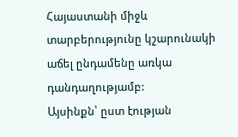Հայաստանի միջև տարբերությունը կշարունակի աճել ընդամենը առկա դանդաղությամբ:
Այսինքն՝ ըստ էության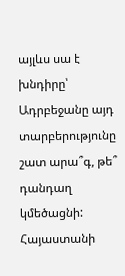այլևս սա է խնդիրը՝ Ադրբեջանը այդ տարբերությունը շատ արա՞գ, թե՞ դանդաղ կմեծացնի: Հայաստանի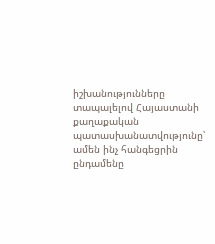իշխանությունները տապալելով Հայաստանի քաղաքական պատասխանատվությունը՝ ամեն ինչ հանգեցրին ընդամենը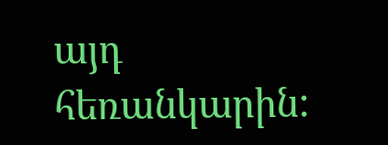այդ հեռանկարին: